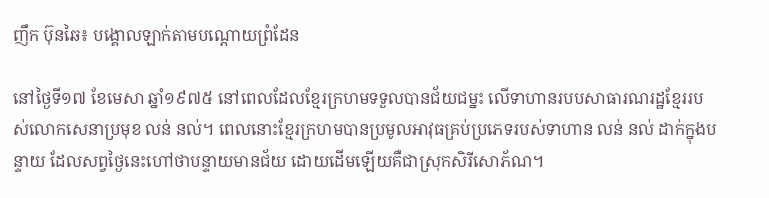ញឹក ប៊ុនឆៃ៖ បង្គោលឡាក់តាមបណ្ដោយព្រំដែន

នៅថ្ងៃទី១៧ ខែមេសា ឆ្នាំ១៩៧៥ នៅពេលដែលខ្មែរក្រហមទទួលបានជ័យជម្នះ លើទាហានរបបសាធារណរដ្ឋខ្មែររបស់លោកសេនាប្រមុខ លន់ នល់។ ពេលនោះខ្មែរក្រហមបានប្រមូលអាវុធគ្រប់ប្រភេទរបស់ទាហាន លន់ នល់ ដាក់ក្នុងបន្ទាយ ដែលសព្វថ្ងៃនេះហៅថាបន្ទាយមានជ័យ ដោយដើមឡើយគឺជាស្រុកសិរីសោភ័ណ។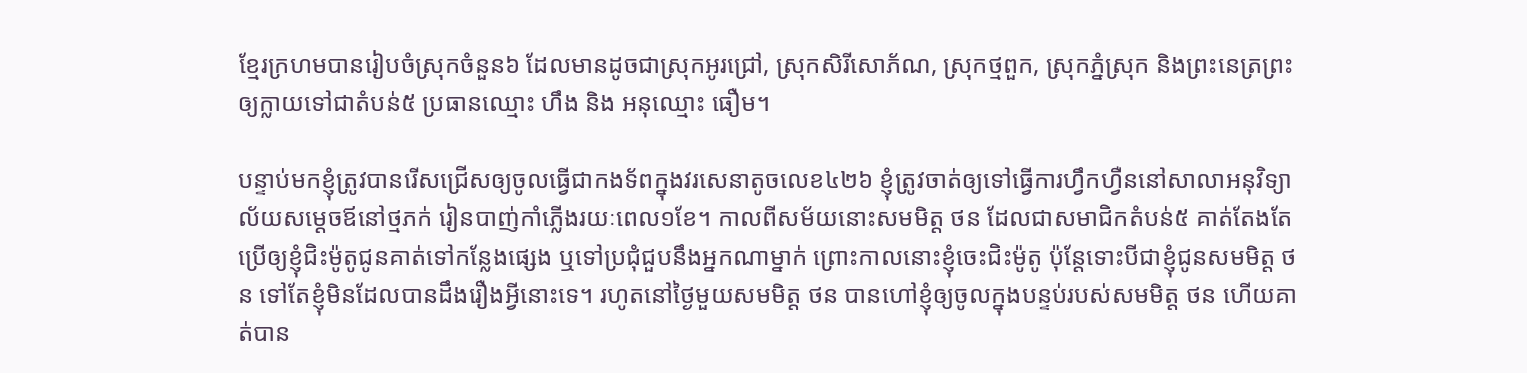ខ្មែរក្រហមបានរៀបចំស្រុកចំនួន៦ ដែលមានដូចជាស្រុកអូរជ្រៅ, ស្រុកសិរីសោភ័ណ, ស្រុកថ្មពួក, ស្រុកភ្នំស្រុក និងព្រះនេត្រព្រះ ឲ្យក្លាយទៅជាតំបន់៥ ប្រធានឈ្មោះ ហឹង និង អនុឈ្មោះ ធឿម។

បន្ទាប់មកខ្ញុំត្រូវបានរើសជ្រើសឲ្យចូលធ្វើជាកងទ័ពក្នុងវរសេនាតូចលេខ៤២៦ ខ្ញុំត្រូវចាត់ឲ្យទៅធ្វើការហ្វឹកហ្វឺននៅសាលាអនុវិទ្យាល័យសម្ដេចឪនៅថ្មភក់ រៀនបាញ់កាំភ្លើងរយៈពេល១ខែ។ កាលពីសម័យនោះសមមិត្ត ថន ដែលជាសមាជិកតំបន់៥ គាត់តែងតែប្រើឲ្យខ្ញុំជិះម៉ូតូជូនគាត់ទៅកន្លែងផ្សេង ឬទៅប្រជុំជួបនឹងអ្នកណាម្នាក់ ព្រោះកាលនោះខ្ញុំចេះជិះម៉ូតូ ប៉ុន្តែទោះបីជាខ្ញុំជូនសមមិត្ត ថន ទៅតែខ្ញុំមិនដែលបានដឹងរឿងអ្វីនោះទេ។ រហូតនៅថ្ងៃមួយសមមិត្ត ថន បានហៅខ្ញុំឲ្យចូលក្នុងបន្ទប់របស់សមមិត្ត ថន ហើយគាត់បាន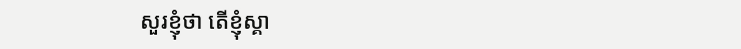សួរខ្ញុំថា តើខ្ញុំស្គា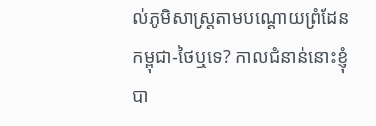ល់ភូមិសាស្រ្តតាមបណ្ដោយព្រំដែនកម្ពុជា-ថៃឬទេ? កាលជំនាន់នោះខ្ញុំបា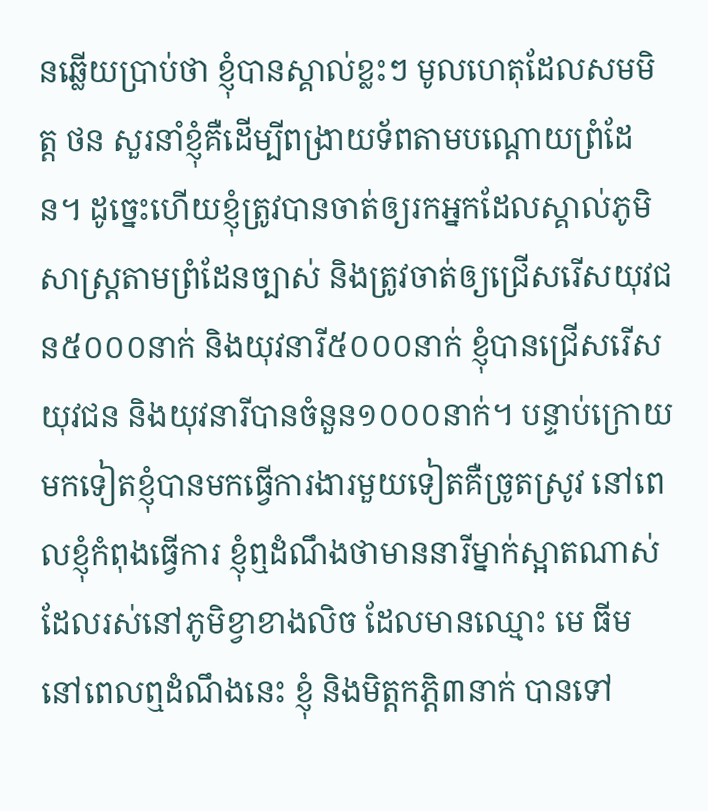នឆ្លើយប្រាប់ថា ខ្ញុំបានស្គាល់ខ្លះៗ មូលហេតុដែលសមមិត្ត ថន សួរនាំខ្ញុំគឺដើម្បីពង្រាយទ័ពតាមបណ្ដោយព្រំដែន។ ដូច្នេះហើយខ្ញុំត្រូវបានចាត់ឲ្យរកអ្នកដែលស្គាល់ភូមិសាស្រ្តតាមព្រំដែនច្បាស់ និងត្រូវចាត់ឲ្យជ្រើសរើសយុវជន៥០០០នាក់ និងយុវនារី៥០០០នាក់ ខ្ញុំបានជ្រើសរើសយុវជន និងយុវនារីបានចំនួន១០០០នាក់។ បន្ទាប់ក្រោយមកទៀតខ្ញុំបានមកធ្វើការងារមួយទៀតគឺច្រូតស្រូវ នៅពេលខ្ញុំកំពុងធ្វើការ ខ្ញុំឮដំណឹងថាមាននារីម្នាក់ស្អាតណាស់ ដែលរស់នៅភូមិខ្វាខាងលិច ដែលមានឈ្មោះ មេ ធីម នៅពេលឮដំណឹងនេះ ខ្ញុំ និងមិត្តកភ្តិ៣នាក់ បានទៅ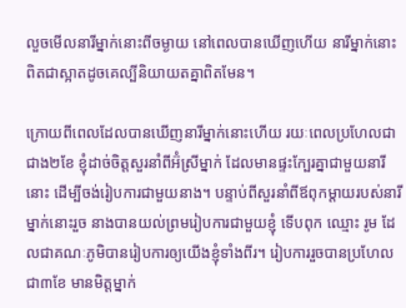លួចមើលនារីម្នាក់នោះពីចម្ងាយ នៅពេលបានឃើញហើយ នារីម្នាក់នោះពិតជាស្អាតដូចគេល្បីនិយាយតគ្នាពិតមែន។

ក្រោយពីពេលដែលបានឃើញនារីម្នាក់នោះហើយ រយៈពេលប្រហែលជាជាង២ខែ ខ្ញុំដាច់ចិត្តសួរនាំពីអ៊ំស្រីម្នាក់ ដែលមានផ្ទះក្បែរគ្នាជាមួយនារីនោះ ដើម្បីចង់រៀបការជាមួយនាង។ បន្ទាប់ពីសួរនាំពីឪពុកម្ដាយរបស់នារីម្នាក់នោះរួច នាងបានយល់ព្រមរៀបការជាមួយខ្ញុំ ទើបពុក ឈ្មោះ រូម ដែលជាគណៈភូមិបានរៀបការឲ្យយើងខ្ញុំទាំងពីរ។ រៀបការរួចបានប្រហែលជា៣ខែ មានមិត្តម្នាក់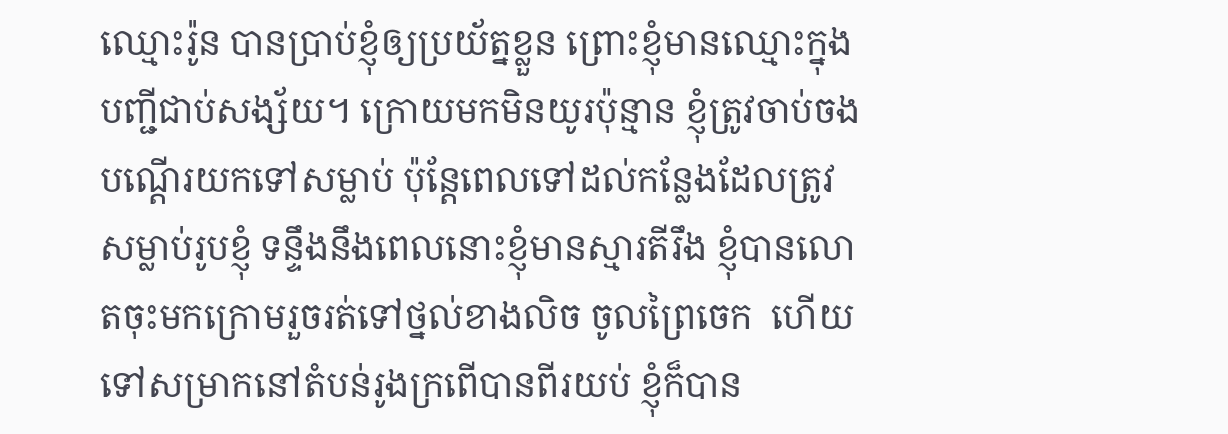ឈ្មោះរ៉ូន បានប្រាប់ខ្ញុំឲ្យប្រយ័ត្នខ្លួន ព្រោះខ្ញុំមានឈ្មោះក្នុងបញ្ជីជាប់សង្ស័យ។ ក្រោយមកមិនយូរប៉ុន្មាន ខ្ញុំត្រូវចាប់ចងបណ្ដើរយកទៅសម្លាប់ ប៉ុន្តែពេលទៅដល់កន្លែងដែលត្រូវសម្លាប់រូបខ្ញុំ ទន្ទឹងនឹងពេលនោះខ្ញុំមានស្មារតីរឹង ខ្ញុំបានលោតចុះមកក្រោមរួចរត់ទៅថ្នល់ខាងលិច ចូលព្រៃចេក  ហើយទៅសម្រាកនៅតំបន់រូងក្រពើបានពីរយប់ ខ្ញុំក៏បាន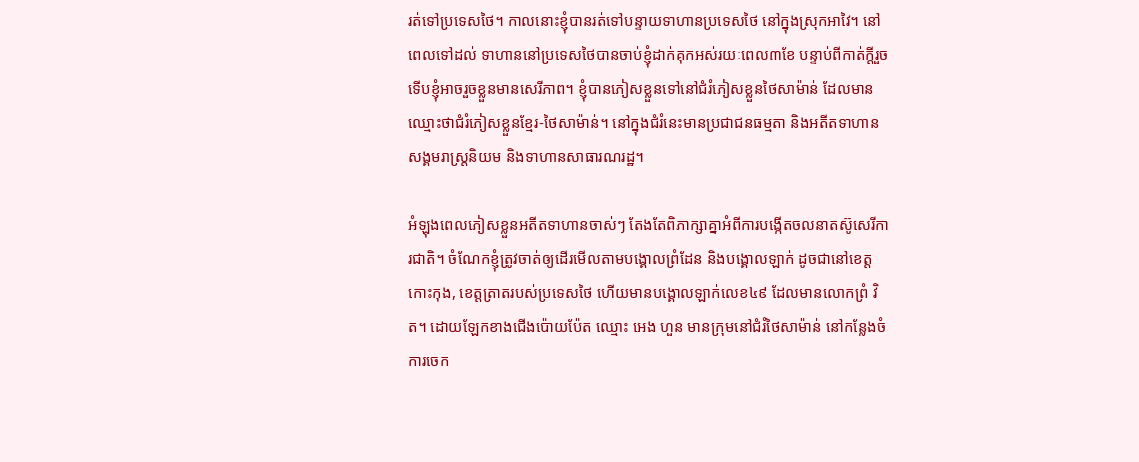រត់ទៅប្រទេសថៃ។ កាលនោះខ្ញុំបានរត់ទៅបន្ទាយទាហានប្រទេសថៃ នៅក្នុងស្រុកអាវៃ។ នៅពេលទៅដល់ ទាហាននៅប្រទេសថៃបានចាប់ខ្ញុំដាក់គុកអស់រយៈពេល៣ខែ បន្ទាប់ពីកាត់ក្ដីរួចទើបខ្ញុំអាចរួចខ្លួនមានសេរីភាព។ ខ្ញុំបានភៀសខ្លួនទៅនៅជំរំភៀសខ្លួនថៃសាម៉ាន់ ដែលមានឈ្មោះថាជំរំភៀសខ្លួនខ្មែរ-ថៃសាម៉ាន់។ នៅក្នុងជំរំនេះមានប្រជាជនធម្មតា និងអតីតទាហានសង្គមរាស្រ្តនិយម និងទាហានសាធារណរដ្ឋ។

អំឡុងពេលភៀសខ្លួនអតីតទាហានចាស់ៗ តែងតែពិភាក្សាគ្នាអំពីការបង្កើតចលនាតស៊ូសេរីការជាតិ។ ចំណែកខ្ញុំត្រូវចាត់ឲ្យដើរមើលតាមបង្គោលព្រំដែន និងបង្គោលឡាក់ ដូចជានៅខេត្តកោះកុង, ខេត្តត្រាតរបស់ប្រទេសថៃ ហើយមានបង្គោលឡាក់លេខ៤៩ ដែលមានលោកព្រំ វិត។ ដោយឡែកខាងជើងប៉ោយប៉ែត ឈ្មោះ អេង ហួន មានក្រុមនៅជំរំថៃសាម៉ាន់ នៅកន្លែងចំការចេក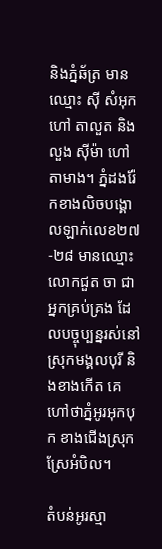និងភ្នំឆ័ត្រ មាន ឈ្មោះ ស៊ី សំអុក ហៅ តាលួត និង លួង ស៊ីម៉ា ហៅ តាមាង។ ភ្នំដងរ៉ែកខាងលិចបង្គោលឡាក់លេខ២៧-២៨ មានឈ្មោះលោកជួត ចា ជាអ្នកគ្រប់គ្រង ដែលបច្ចុប្បន្នរស់នៅស្រុកមង្គលបុរី និងខាងកើត គេហៅថាភ្នំអូរអុកបុក ខាងជើងស្រុកស្រែអំបិល។

តំបន់អូរស្មា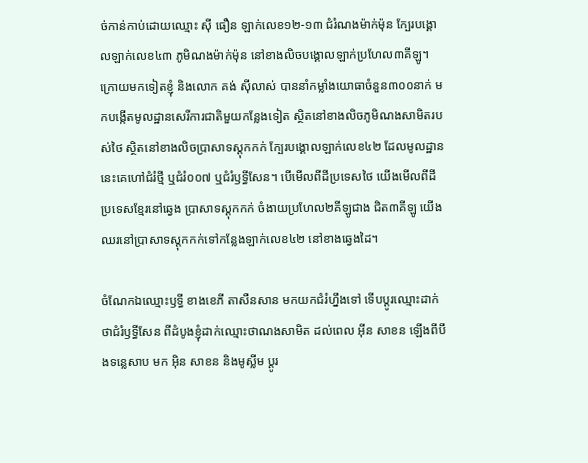ច់កាន់កាប់ដោយឈ្មោះ ស៊ី ធឿន ឡាក់លេខ១២-១៣ ជំរំណងម៉ាក់ម៉ុន ក្បែរបង្គោលឡាក់លេខ៤៣ ភូមិណងម៉ាក់ម៉ុន នៅខាងលិចបង្គោលឡាក់ប្រហែល៣គីឡូ។ ក្រោយមកទៀតខ្ញុំ និងលោក គង់ ស៊ីលាស់ បាននាំកម្លាំងយោធាចំនួន៣០០នាក់ មកបង្កើតមូលដ្ឋានសេរីការជាតិមួយកន្លែងទៀត ស្ថិតនៅខាងលិចភូមិណងសាមិតរបស់ថៃ ស្ថិតនៅខាងលិចប្រាសាទស្តុកកក់ ក្បែរបង្គោលឡាក់លេខ៤២ ដែលមូលដ្ឋាននេះគេហៅជំរំថ្មី ឬជំរំ០០៧ ឬជំរំឫទ្ធីសែន។ បើមើលពីដីប្រទេសថៃ យើងមើលពីដីប្រទេសខ្មែរនៅឆ្វេង បា្រសាទស្ដុកកក់ ចំងាយប្រហែល២គីឡូជាង ជិត៣គីឡូ យើងឈរនៅប្រាសាទស្តុកកក់ទៅកន្លែងឡាក់លេខ៤២ នៅខាងឆ្វេងដៃ។

ចំណែកឯឈ្មោះឫទ្ធី ខាងខេភី តាសឺនសាន មកយកជំរំហ្នឹងទៅ ទើបប្តូរឈ្មោះដាក់ថាជំរំឫទ្ធីសែន ពីដំបូងខ្ញុំដាក់ឈ្មោះថាណងសាមិត ដល់ពេល អ៊ីន សាខន ឡើងពីបឹងទន្លេសាប មក អ៊ិន សាខន និងមូស្លីម ប្តូរ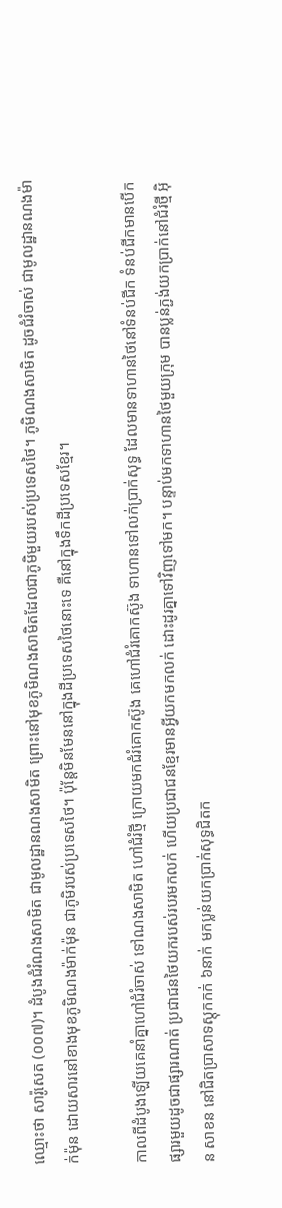ឈ្មោះថា សារ៉ូសេត (០០៧)។ ដំបូងជំរំណងសាមិត ជាមូលដ្ឋានណងសាមិត ព្រោះនៅមុខភូមិណងសាមិតដែលជាភូមិមួយរបស់ប្រទេសថៃ។ ភូមិណងសាមិត ដូចជំរំចាស់ ជាមូលដ្ឋានណងម៉ាក់ម៉ុន ដោយសារនៅខាងមុខភូមិណងម៉ាក់ម៉ុន ជាភូមិរបស់ប្រទេសថៃ។ ប៉ុន្តែមិនមែននៅក្នុងដីប្រទេសថៃនោះទេ គឺនៅក្នុងទឹកដីប្រទេសខ្មែរ។

កាលពីដំបូងឡើយគេនាំគ្នាហៅជំរំចាស់ ទៅណងសាមិត ហៅជំរំថ្មី ក្រោយមកជំរំគោកស៊ូង គេហៅជំរំគោកស៊ូង ទាហានទៅលក់ប្រាក់សុទ្ធ ដែលមានទាហានថៃនៅទំនប់ជីក ទំនប់ជីកមានបើកផ្សារមួយដូចជាផ្សារណាត់ ប្រជាជនថៃយករបស់របរមកលក់ ហើយប្រជាជនខ្មែរមានអី្វយកមកលក់ ដោះដូរគ្នាទៅវិញទៅមក។ បន្ទាប់មកទាហានថៃមួយក្រុម បានប្លន់ភ្ជង់យកប្រាក់នៅជំរំថ្មី អ៊ិន សាខន នៅជិតប្រាសាទស្តុកកក់ ៦នាក់ មកប្លន់យកបា្រក់សុទ្ធជិតក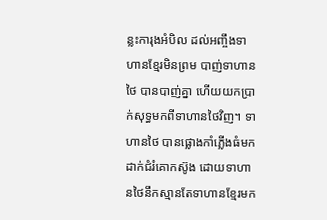ន្លះការុងអំបិល ដល់អញ្ចឹងទាហានខ្មែរមិនព្រម បាញ់ទាហានថៃ បានបាញ់គ្នា ហើយយកប្រាក់សុទ្ធមកពីទាហានថៃវិញ។ ទាហានថៃ បានផ្លោងកាំភ្លើងធំមកដាក់ជំរំគោកស៊ូង ដោយទាហានថៃនឹកស្មានតែទាហានខ្មែរមក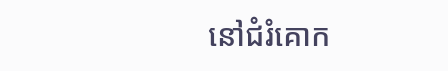នៅជំរំគោក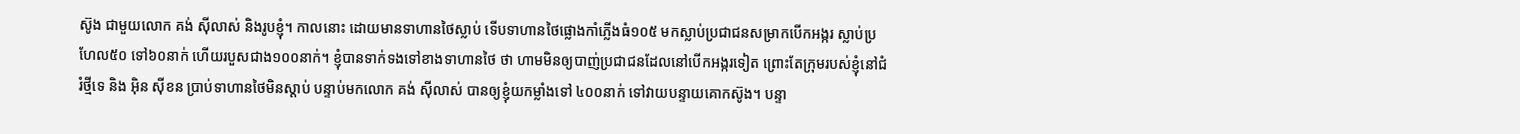ស៊ូង ជាមួយលោក គង់ ស៊ីលាស់ និងរូបខ្ញុំ។ កាលនោះ ដោយមានទាហានថៃស្លាប់ ទើបទាហានថៃផ្លោងកាំភ្លើងធំ១០៥ មកស្លាប់ប្រជាជនសម្រាកបើកអង្ករ ស្លាប់ប្រហែល៥០ ទៅ៦០នាក់ ហើយរបួសជាង១០០នាក់។ ខ្ញុំបានទាក់ទងទៅខាងទាហានថៃ ថា ហាមមិនឲ្យបាញ់ប្រជាជនដែលនៅបើកអង្ករទៀត ព្រោះតែក្រុមរបស់ខ្ញុំនៅជំរំថ្មីទេ និង អ៊ិន ស៊ីខន ប្រាប់ទាហានថៃមិនស្ដាប់ បន្ទាប់មកលោក គង់ ស៊ីលាស់ បានឲ្យខ្ញុំយកម្លាំងទៅ ៤០០នាក់ ទៅវាយបន្ទាយគោកស៊ូង។ បន្ទា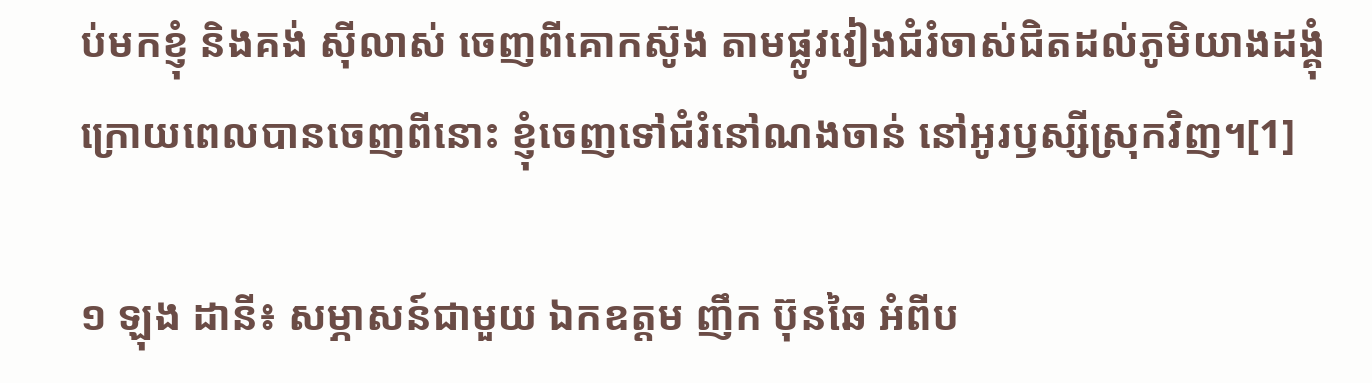ប់មកខ្ញុំ និងគង់ ស៊ីលាស់ ចេញពីគោកស៊ូង តាមផ្លូវវៀងជំរំចាស់ជិតដល់ភូមិយាងដង្គុំ ក្រោយពេលបានចេញពីនោះ ខ្ញុំចេញទៅជំរំនៅណងចាន់ នៅអូរឫស្សីស្រុកវិញ។[1]

១ ឡុង ដានី៖ សម្ភាសន៍ជាមួយ ឯកឧត្តម ញឹក ប៊ុនឆៃ អំពីប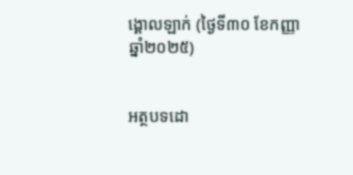ង្គោលឡាក់ (ថ្ងៃទី៣០ ខែកញ្ញា ឆ្នាំ២០២៥)


អត្ថបទដោ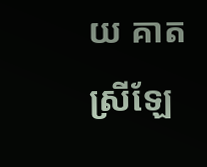យ គាត ស្រីឡែ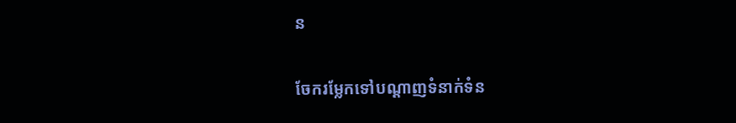ន

ចែករម្លែកទៅបណ្តាញទំនាក់ទំន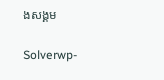ងសង្គម

Solverwp-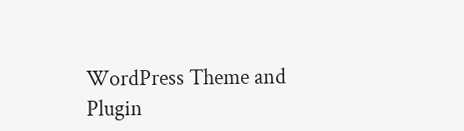WordPress Theme and Plugin